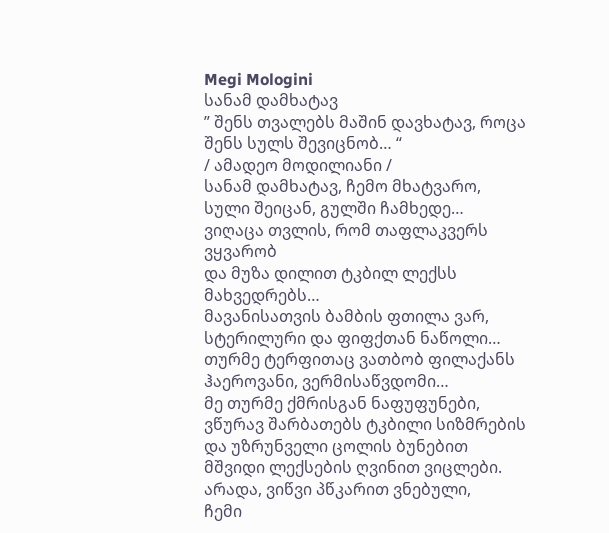Megi Mologini
სანამ დამხატავ
” შენს თვალებს მაშინ დავხატავ, როცა შენს სულს შევიცნობ… “
/ ამადეო მოდილიანი /
სანამ დამხატავ, ჩემო მხატვარო,
სული შეიცან, გულში ჩამხედე…
ვიღაცა თვლის, რომ თაფლაკვერს ვყვარობ
და მუზა დილით ტკბილ ლექსს მახვედრებს…
მავანისათვის ბამბის ფთილა ვარ,
სტერილური და ფიფქთან ნაწოლი…
თურმე ტერფითაც ვათბობ ფილაქანს
ჰაეროვანი, ვერმისაწვდომი…
მე თურმე ქმრისგან ნაფუფუნები,
ვწურავ შარბათებს ტკბილი სიზმრების
და უზრუნველი ცოლის ბუნებით
მშვიდი ლექსების ღვინით ვიცლები.
არადა, ვიწვი პწკარით ვნებული,
ჩემი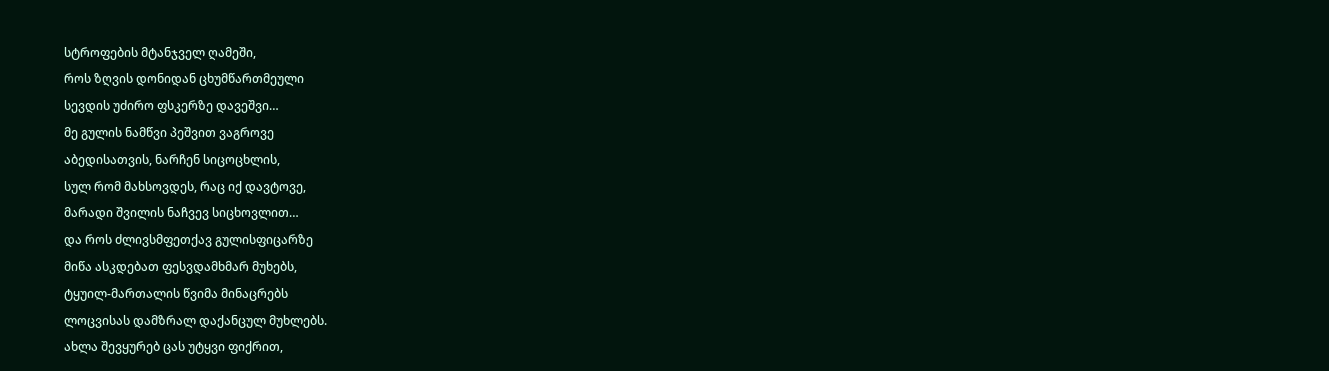სტროფების მტანჯველ ღამეში,
როს ზღვის დონიდან ცხუმწართმეული
სევდის უძირო ფსკერზე დავეშვი…
მე გულის ნამწვი პეშვით ვაგროვე
აბედისათვის, ნარჩენ სიცოცხლის,
სულ რომ მახსოვდეს, რაც იქ დავტოვე,
მარადი შვილის ნაჩვევ სიცხოვლით…
და როს ძლივსმფეთქავ გულისფიცარზე
მიწა ასკდებათ ფესვდამხმარ მუხებს,
ტყუილ-მართალის წვიმა მინაცრებს
ლოცვისას დამზრალ დაქანცულ მუხლებს.
ახლა შევყურებ ცას უტყვი ფიქრით,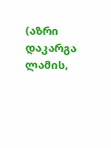(აზრი დაკარგა ლამის,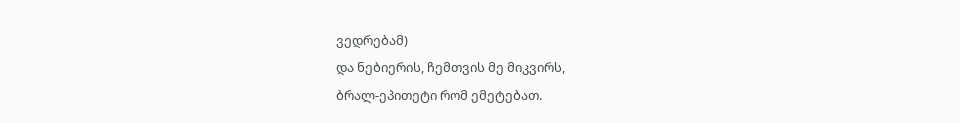ვედრებამ)
და ნებიერის, ჩემთვის მე მიკვირს,
ბრალ-ეპითეტი რომ ემეტებათ.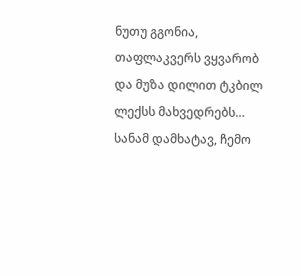ნუთუ გგონია, თაფლაკვერს ვყვარობ
და მუზა დილით ტკბილ ლექსს მახვედრებს…
სანამ დამხატავ, ჩემო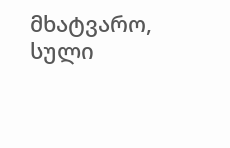მხატვარო,
სული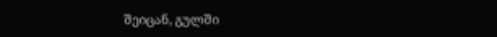შეიცან, გულში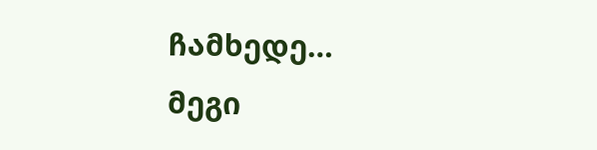ჩამხედე…
მეგი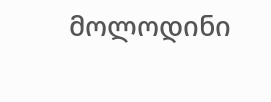მოლოდინი